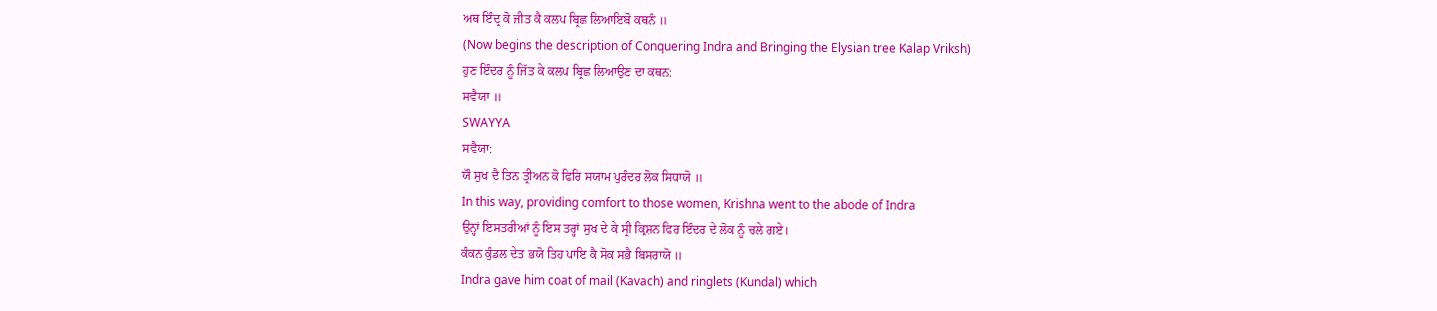ਅਥ ਇੰਦ੍ਰ ਕੋ ਜੀਤ ਕੈ ਕਲਪ ਬ੍ਰਿਛ ਲਿਆਇਬੋ ਕਥਨੰ ॥
(Now begins the description of Conquering Indra and Bringing the Elysian tree Kalap Vriksh)
ਹੁਣ ਇੰਦਰ ਨੂੰ ਜਿੱਤ ਕੇ ਕਲਪ ਬ੍ਰਿਛ ਲਿਆਉਣ ਦਾ ਕਥਨ:
ਸਵੈਯਾ ॥
SWAYYA
ਸਵੈਯਾ:
ਯੌ ਸੁਖ ਦੈ ਤਿਨ ਤ੍ਰੀਅਨ ਕੋ ਫਿਰਿ ਸਯਾਮ ਪੁਰੰਦਰ ਲੋਕ ਸਿਧਾਯੋ ॥
In this way, providing comfort to those women, Krishna went to the abode of Indra
ਉਨ੍ਹਾਂ ਇਸਤਰੀਆਂ ਨੂੰ ਇਸ ਤਰ੍ਹਾਂ ਸੁਖ ਦੇ ਕੇ ਸ੍ਰੀ ਕ੍ਰਿਸ਼ਨ ਫਿਰ ਇੰਦਰ ਦੇ ਲੋਕ ਨੂੰ ਚਲੇ ਗਏ।
ਕੰਕਨ ਕੁੰਡਲ ਦੇਤ ਭਯੋ ਤਿਹ ਪਾਇ ਕੈ ਸੋਕ ਸਭੈ ਬਿਸਰਾਯੋ ॥
Indra gave him coat of mail (Kavach) and ringlets (Kundal) which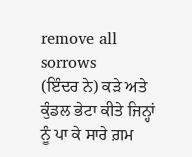remove all sorrows
(ਇੰਦਰ ਨੇ) ਕੜੇ ਅਤੇ ਕੁੰਡਲ ਭੇਟਾ ਕੀਤੇ ਜਿਨ੍ਹਾਂ ਨੂੰ ਪਾ ਕੇ ਸਾਰੇ ਗ਼ਮ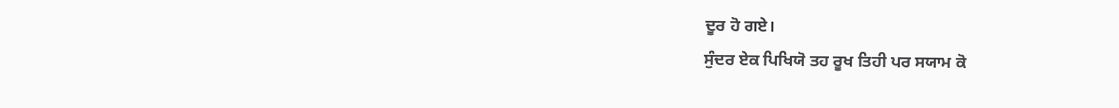ਦੂਰ ਹੋ ਗਏ।
ਸੁੰਦਰ ਏਕ ਪਿਖਿਯੋ ਤਹ ਰੂਖ ਤਿਹੀ ਪਰ ਸਯਾਮ ਕੋ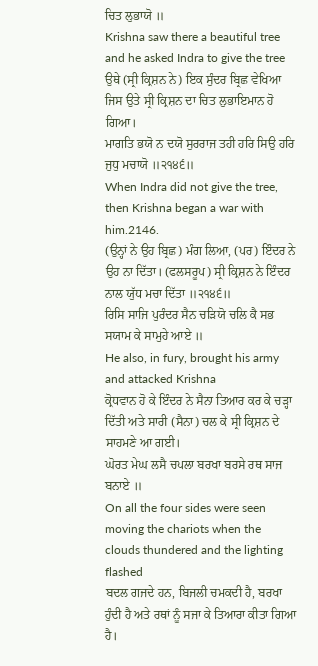ਚਿਤ ਲੁਭਾਯੋ ॥
Krishna saw there a beautiful tree and he asked Indra to give the tree
ਉਥੇ (ਸ੍ਰੀ ਕ੍ਰਿਸ਼ਨ ਨੇ) ਇਕ ਸੁੰਦਰ ਬ੍ਰਿਛ ਵੇਖਿਆ ਜਿਸ ਉਤੇ ਸ੍ਰੀ ਕ੍ਰਿਸ਼ਨ ਦਾ ਚਿਤ ਲੁਭਾਇਮਾਨ ਹੋ ਗਿਆ।
ਮਾਗਤਿ ਭਯੋ ਨ ਦਯੋ ਸੁਰਰਾਜ ਤਹੀ ਹਰਿ ਸਿਉ ਹਰਿ ਜੁਧੁ ਮਚਾਯੋ ॥੨੧੪੬॥
When Indra did not give the tree, then Krishna began a war with him.2146.
(ਉਨ੍ਹਾਂ ਨੇ ਉਹ ਬ੍ਰਿਛ) ਮੰਗ ਲਿਆ, (ਪਰ) ਇੰਦਰ ਨੇ ਉਹ ਨਾ ਦਿੱਤਾ। (ਫਲਸਰੂਪ) ਸ੍ਰੀ ਕ੍ਰਿਸ਼ਨ ਨੇ ਇੰਦਰ ਨਾਲ ਯੁੱਧ ਮਚਾ ਦਿੱਤਾ ॥੨੧੪੬॥
ਰਿਸਿ ਸਾਜਿ ਪੁਰੰਦਰ ਸੈਨ ਚੜਿਯੋ ਚਲਿ ਕੈ ਸਭ ਸਯਾਮ ਕੇ ਸਾਮੁਹੇ ਆਏ ॥
He also, in fury, brought his army and attacked Krishna
ਕ੍ਰੋਧਵਾਨ ਹੋ ਕੇ ਇੰਦਰ ਨੇ ਸੈਨਾ ਤਿਆਰ ਕਰ ਕੇ ਚੜ੍ਹਾ ਦਿੱਤੀ ਅਤੇ ਸਾਰੀ (ਸੈਨਾ) ਚਲ ਕੇ ਸ੍ਰੀ ਕ੍ਰਿਸ਼ਨ ਦੇ ਸਾਹਮਣੇ ਆ ਗਈ।
ਘੋਰਤ ਮੇਘ ਲਸੈ ਚਪਲਾ ਬਰਖਾ ਬਰਸੇ ਰਥ ਸਾਜ ਬਨਾਏ ॥
On all the four sides were seen moving the chariots when the clouds thundered and the lighting flashed
ਬਦਲ ਗਜਦੇ ਹਨ, ਬਿਜਲੀ ਚਮਕਦੀ ਹੈ, ਬਰਖਾ ਹੁੰਦੀ ਹੈ ਅਤੇ ਰਥਾਂ ਨੂੰ ਸਜਾ ਕੇ ਤਿਆਰਾ ਕੀਤਾ ਗਿਆ ਹੈ।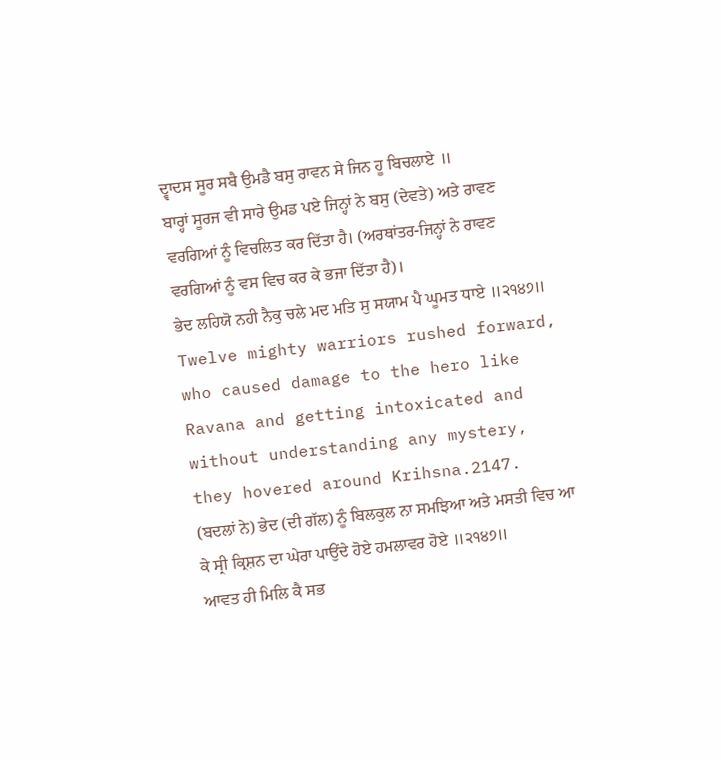ਦ੍ਵਾਦਸ ਸੂਰ ਸਬੈ ਉਮਡੈ ਬਸੁ ਰਾਵਨ ਸੇ ਜਿਨ ਹੂ ਬਿਚਲਾਏ ॥
ਬਾਰ੍ਹਾਂ ਸੂਰਜ ਵੀ ਸਾਰੇ ਉਮਡ ਪਏ ਜਿਨ੍ਹਾਂ ਨੇ ਬਸੁ (ਦੇਵਤੇ) ਅਤੇ ਰਾਵਣ ਵਰਗਿਆਂ ਨੂੰ ਵਿਚਲਿਤ ਕਰ ਦਿੱਤਾ ਹੈ। (ਅਰਥਾਂਤਰ-ਜਿਨ੍ਹਾਂ ਨੇ ਰਾਵਣ ਵਰਗਿਆਂ ਨੂੰ ਵਸ ਵਿਚ ਕਰ ਕੇ ਭਜਾ ਦਿੱਤਾ ਹੈ)।
ਭੇਦ ਲਹਿਯੋ ਨਹੀ ਨੈਕੁ ਚਲੇ ਮਦ ਮਤਿ ਸੁ ਸਯਾਮ ਪੈ ਘੂਮਤ ਧਾਏ ॥੨੧੪੭॥
Twelve mighty warriors rushed forward, who caused damage to the hero like Ravana and getting intoxicated and without understanding any mystery, they hovered around Krihsna.2147.
(ਬਦਲਾਂ ਨੇ) ਭੇਦ (ਦੀ ਗੱਲ) ਨੂੰ ਬਿਲਕੁਲ ਨਾ ਸਮਝਿਆ ਅਤੇ ਮਸਤੀ ਵਿਚ ਆ ਕੇ ਸ੍ਰੀ ਕ੍ਰਿਸ਼ਨ ਦਾ ਘੇਰਾ ਪਾਉਂਦੇ ਹੋਏ ਹਮਲਾਵਰ ਹੋਏ ॥੨੧੪੭॥
ਆਵਤ ਹੀ ਮਿਲਿ ਕੈ ਸਭ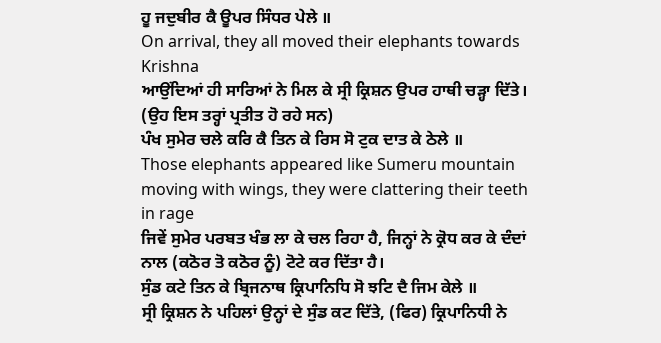ਹੂ ਜਦੁਬੀਰ ਕੈ ਊਪਰ ਸਿੰਧਰ ਪੇਲੇ ॥
On arrival, they all moved their elephants towards Krishna
ਆਉਂਦਿਆਂ ਹੀ ਸਾਰਿਆਂ ਨੇ ਮਿਲ ਕੇ ਸ੍ਰੀ ਕ੍ਰਿਸ਼ਨ ਉਪਰ ਹਾਥੀ ਚੜ੍ਹਾ ਦਿੱਤੇ। (ਉਹ ਇਸ ਤਰ੍ਹਾਂ ਪ੍ਰਤੀਤ ਹੋ ਰਹੇ ਸਨ)
ਪੰਖ ਸੁਮੇਰ ਚਲੇ ਕਰਿ ਕੈ ਤਿਨ ਕੇ ਰਿਸ ਸੋ ਟੁਕ ਦਾਤ ਕੇ ਠੇਲੇ ॥
Those elephants appeared like Sumeru mountain moving with wings, they were clattering their teeth in rage
ਜਿਵੇਂ ਸੁਮੇਰ ਪਰਬਤ ਖੰਭ ਲਾ ਕੇ ਚਲ ਰਿਹਾ ਹੈ, ਜਿਨ੍ਹਾਂ ਨੇ ਕ੍ਰੋਧ ਕਰ ਕੇ ਦੰਦਾਂ ਨਾਲ (ਕਠੋਰ ਤੋ ਕਠੋਰ ਨੂੰ) ਟੋਟੇ ਕਰ ਦਿੱਤਾ ਹੈ।
ਸੁੰਡ ਕਟੇ ਤਿਨ ਕੇ ਬ੍ਰਿਜਨਾਥ ਕ੍ਰਿਪਾਨਿਧਿ ਸੋ ਝਟਿ ਦੈ ਜਿਮ ਕੇਲੇ ॥
ਸ੍ਰੀ ਕ੍ਰਿਸ਼ਨ ਨੇ ਪਹਿਲਾਂ ਉਨ੍ਹਾਂ ਦੇ ਸੁੰਡ ਕਟ ਦਿੱਤੇ, (ਫਿਰ) ਕ੍ਰਿਪਾਨਿਧੀ ਨੇ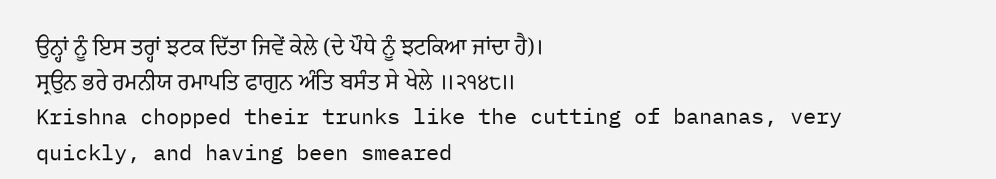ਉਨ੍ਹਾਂ ਨੂੰ ਇਸ ਤਰ੍ਹਾਂ ਝਟਕ ਦਿੱਤਾ ਜਿਵੇਂ ਕੇਲੇ (ਦੇ ਪੌਧੇ ਨੂੰ ਝਟਕਿਆ ਜਾਂਦਾ ਹੈ)।
ਸ੍ਰਉਨ ਭਰੇ ਰਮਨੀਯ ਰਮਾਪਤਿ ਫਾਗੁਨ ਅੰਤਿ ਬਸੰਤ ਸੇ ਖੇਲੇ ॥੨੧੪੮॥
Krishna chopped their trunks like the cutting of bananas, very quickly, and having been smeared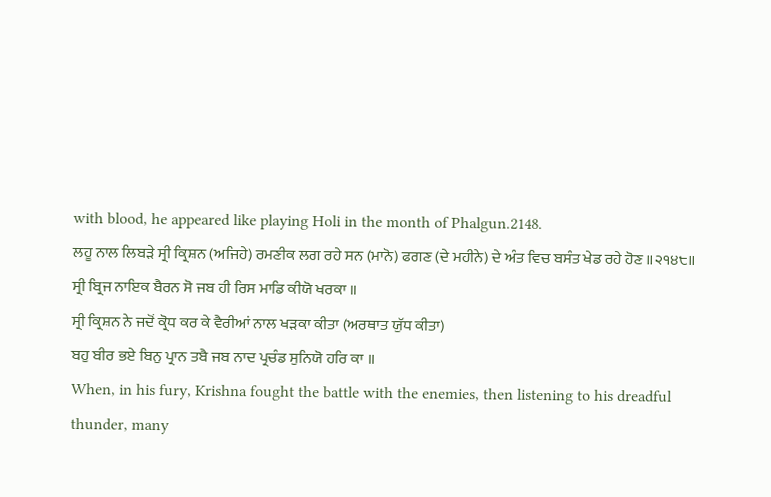with blood, he appeared like playing Holi in the month of Phalgun.2148.
ਲਹੂ ਨਾਲ ਲਿਬੜੇ ਸ੍ਰੀ ਕ੍ਰਿਸ਼ਨ (ਅਜਿਹੇ) ਰਮਣੀਕ ਲਗ ਰਹੇ ਸਨ (ਮਾਨੋ) ਫਗਣ (ਦੇ ਮਹੀਨੇ) ਦੇ ਅੰਤ ਵਿਚ ਬਸੰਤ ਖੇਡ ਰਹੇ ਹੋਣ ॥੨੧੪੮॥
ਸ੍ਰੀ ਬ੍ਰਿਜ ਨਾਇਕ ਬੈਰਨ ਸੋ ਜਬ ਹੀ ਰਿਸ ਮਾਡਿ ਕੀਯੋ ਖਰਕਾ ॥
ਸ੍ਰੀ ਕ੍ਰਿਸ਼ਨ ਨੇ ਜਦੋਂ ਕ੍ਰੋਧ ਕਰ ਕੇ ਵੈਰੀਆਂ ਨਾਲ ਖੜਕਾ ਕੀਤਾ (ਅਰਥਾਤ ਯੁੱਧ ਕੀਤਾ)
ਬਹੁ ਬੀਰ ਭਏ ਬਿਨੁ ਪ੍ਰਾਨ ਤਬੈ ਜਬ ਨਾਦ ਪ੍ਰਚੰਡ ਸੁਨਿਯੋ ਹਰਿ ਕਾ ॥
When, in his fury, Krishna fought the battle with the enemies, then listening to his dreadful thunder, many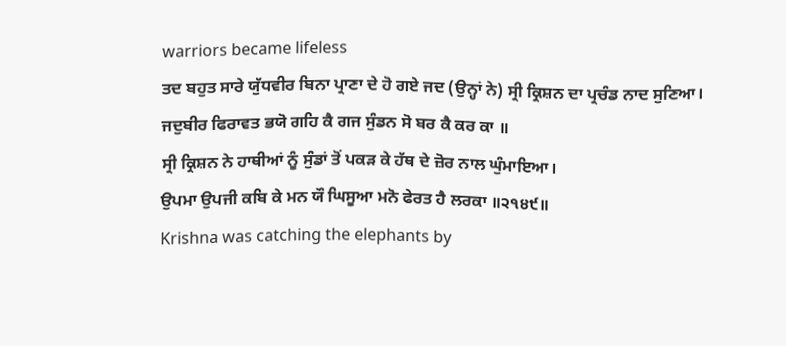warriors became lifeless
ਤਦ ਬਹੁਤ ਸਾਰੇ ਯੁੱਧਵੀਰ ਬਿਨਾ ਪ੍ਰਾਣਾ ਦੇ ਹੋ ਗਏ ਜਦ (ਉਨ੍ਹਾਂ ਨੇ) ਸ੍ਰੀ ਕ੍ਰਿਸ਼ਨ ਦਾ ਪ੍ਰਚੰਡ ਨਾਦ ਸੁਣਿਆ।
ਜਦੁਬੀਰ ਫਿਰਾਵਤ ਭਯੋ ਗਹਿ ਕੈ ਗਜ ਸੁੰਡਨ ਸੋ ਬਰ ਕੈ ਕਰ ਕਾ ॥
ਸ੍ਰੀ ਕ੍ਰਿਸ਼ਨ ਨੇ ਹਾਥੀਆਂ ਨੂੰ ਸੁੰਡਾਂ ਤੋਂ ਪਕੜ ਕੇ ਹੱਥ ਦੇ ਜ਼ੋਰ ਨਾਲ ਘੁੰਮਾਇਆ।
ਉਪਮਾ ਉਪਜੀ ਕਬਿ ਕੇ ਮਨ ਯੌ ਘਿਸੂਆ ਮਨੋ ਫੇਰਤ ਹੈ ਲਰਕਾ ॥੨੧੪੯॥
Krishna was catching the elephants by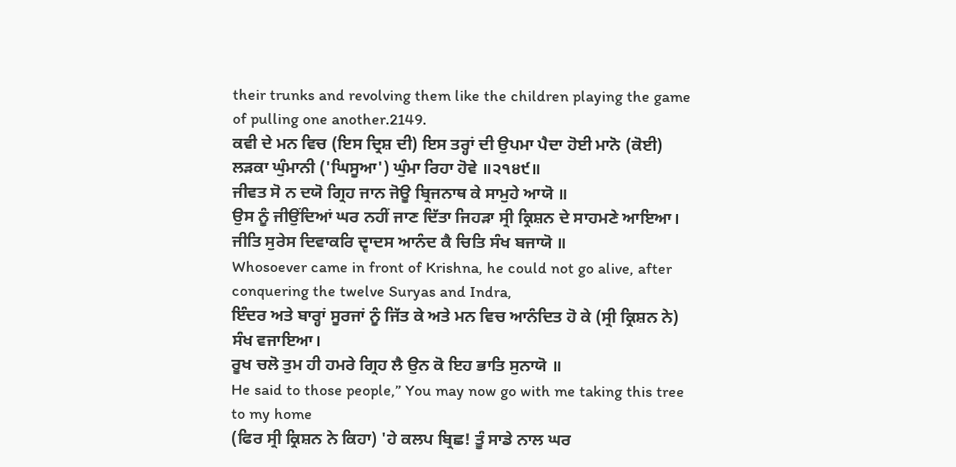their trunks and revolving them like the children playing the game of pulling one another.2149.
ਕਵੀ ਦੇ ਮਨ ਵਿਚ (ਇਸ ਦ੍ਰਿਸ਼ ਦੀ) ਇਸ ਤਰ੍ਹਾਂ ਦੀ ਉਪਮਾ ਪੈਦਾ ਹੋਈ ਮਾਨੋ (ਕੋਈ) ਲੜਕਾ ਘੁੰਮਾਨੀ ('ਘਿਸੂਆ') ਘੁੰਮਾ ਰਿਹਾ ਹੋਵੇ ॥੨੧੪੯॥
ਜੀਵਤ ਸੋ ਨ ਦਯੋ ਗ੍ਰਿਹ ਜਾਨ ਜੋਊ ਬ੍ਰਿਜਨਾਥ ਕੇ ਸਾਮੁਹੇ ਆਯੋ ॥
ਉਸ ਨੂੰ ਜੀਉਂਦਿਆਂ ਘਰ ਨਹੀਂ ਜਾਣ ਦਿੱਤਾ ਜਿਹੜਾ ਸ੍ਰੀ ਕ੍ਰਿਸ਼ਨ ਦੇ ਸਾਹਮਣੇ ਆਇਆ।
ਜੀਤਿ ਸੁਰੇਸ ਦਿਵਾਕਰਿ ਦ੍ਵਾਦਸ ਆਨੰਦ ਕੈ ਚਿਤਿ ਸੰਖ ਬਜਾਯੋ ॥
Whosoever came in front of Krishna, he could not go alive, after conquering the twelve Suryas and Indra,
ਇੰਦਰ ਅਤੇ ਬਾਰ੍ਹਾਂ ਸੂਰਜਾਂ ਨੂੰ ਜਿੱਤ ਕੇ ਅਤੇ ਮਨ ਵਿਚ ਆਨੰਦਿਤ ਹੋ ਕੇ (ਸ੍ਰੀ ਕ੍ਰਿਸ਼ਨ ਨੇ) ਸੰਖ ਵਜਾਇਆ।
ਰੂਖ ਚਲੋ ਤੁਮ ਹੀ ਹਮਰੇ ਗ੍ਰਿਹ ਲੈ ਉਨ ਕੋ ਇਹ ਭਾਤਿ ਸੁਨਾਯੋ ॥
He said to those people,” You may now go with me taking this tree to my home
(ਫਿਰ ਸ੍ਰੀ ਕ੍ਰਿਸ਼ਨ ਨੇ ਕਿਹਾ) 'ਹੇ ਕਲਪ ਬ੍ਰਿਛ! ਤੂੰ ਸਾਡੇ ਨਾਲ ਘਰ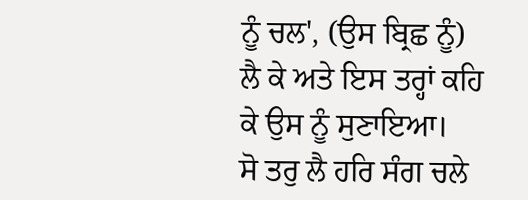ਨੂੰ ਚਲ', (ਉਸ ਬ੍ਰਿਛ ਨੂੰ) ਲੈ ਕੇ ਅਤੇ ਇਸ ਤਰ੍ਹਾਂ ਕਹਿ ਕੇ ਉਸ ਨੂੰ ਸੁਣਾਇਆ।
ਸੋ ਤਰੁ ਲੈ ਹਰਿ ਸੰਗ ਚਲੇ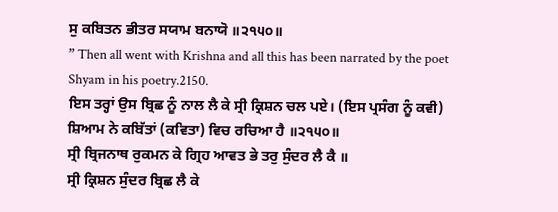ਸੁ ਕਬਿਤਨ ਭੀਤਰ ਸਯਾਮ ਬਨਾਯੋ ॥੨੧੫੦॥
” Then all went with Krishna and all this has been narrated by the poet Shyam in his poetry.2150.
ਇਸ ਤਰ੍ਹਾਂ ਉਸ ਬ੍ਰਿਛ ਨੂੰ ਨਾਲ ਲੈ ਕੇ ਸ੍ਰੀ ਕ੍ਰਿਸ਼ਨ ਚਲ ਪਏ। (ਇਸ ਪ੍ਰਸੰਗ ਨੂੰ ਕਵੀ) ਸ਼ਿਆਮ ਨੇ ਕਬਿੱਤਾਂ (ਕਵਿਤਾ) ਵਿਚ ਰਚਿਆ ਹੈ ॥੨੧੫੦॥
ਸ੍ਰੀ ਬ੍ਰਿਜਨਾਥ ਰੁਕਮਨ ਕੇ ਗ੍ਰਿਹ ਆਵਤ ਭੇ ਤਰੁ ਸੁੰਦਰ ਲੈ ਕੈ ॥
ਸ੍ਰੀ ਕ੍ਰਿਸ਼ਨ ਸੁੰਦਰ ਬ੍ਰਿਛ ਲੈ ਕੇ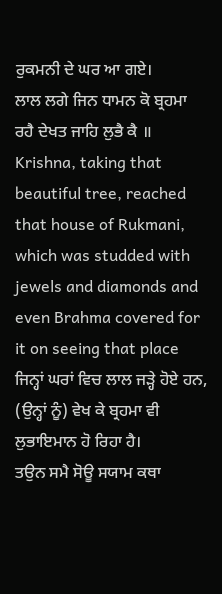ਰੁਕਮਨੀ ਦੇ ਘਰ ਆ ਗਏ।
ਲਾਲ ਲਗੇ ਜਿਨ ਧਾਮਨ ਕੋ ਬ੍ਰਹਮਾ ਰਹੈ ਦੇਖਤ ਜਾਹਿ ਲੁਭੈ ਕੈ ॥
Krishna, taking that beautiful tree, reached that house of Rukmani, which was studded with jewels and diamonds and even Brahma covered for it on seeing that place
ਜਿਨ੍ਹਾਂ ਘਰਾਂ ਵਿਚ ਲਾਲ ਜੜ੍ਹੇ ਹੋਏ ਹਨ, (ਉਨ੍ਹਾਂ ਨੂੰ) ਵੇਖ ਕੇ ਬ੍ਰਹਮਾ ਵੀ ਲੁਭਾਇਮਾਨ ਹੋ ਰਿਹਾ ਹੈ।
ਤਉਨ ਸਮੈ ਸੋਊ ਸਯਾਮ ਕਥਾ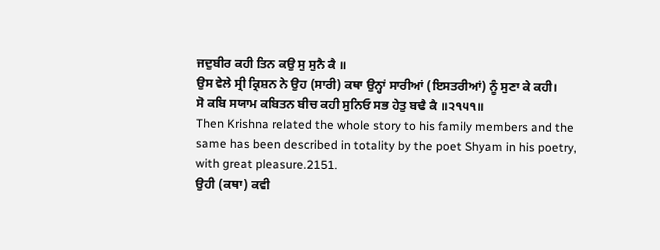ਜਦੁਬੀਰ ਕਹੀ ਤਿਨ ਕਉ ਸੁ ਸੁਨੈ ਕੈ ॥
ਉਸ ਵੇਲੇ ਸ੍ਰੀ ਕ੍ਰਿਸ਼ਨ ਨੇ ਉਹ (ਸਾਰੀ) ਕਥਾ ਉਨ੍ਹਾਂ ਸਾਰੀਆਂ (ਇਸਤਰੀਆਂ) ਨੂੰ ਸੁਣਾ ਕੇ ਕਹੀ।
ਸੋ ਕਬਿ ਸਯਾਮ ਕਬਿਤਨ ਬੀਚ ਕਹੀ ਸੁਨਿਓ ਸਭ ਹੇਤੁ ਬਢੈ ਕੈ ॥੨੧੫੧॥
Then Krishna related the whole story to his family members and the same has been described in totality by the poet Shyam in his poetry, with great pleasure.2151.
ਉਹੀ (ਕਥਾ) ਕਵੀ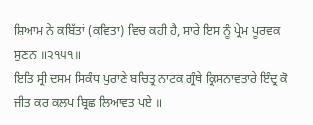ਸ਼ਿਆਮ ਨੇ ਕਬਿੱਤਾਂ (ਕਵਿਤਾ) ਵਿਚ ਕਹੀ ਹੈ, ਸਾਰੇ ਇਸ ਨੂੰ ਪ੍ਰੇਮ ਪੂਰਵਕ ਸੁਣਨ ॥੨੧੫੧॥
ਇਤਿ ਸ੍ਰੀ ਦਸਮ ਸਿਕੰਧ ਪੁਰਾਣੇ ਬਚਿਤ੍ਰ ਨਾਟਕ ਗ੍ਰੰਥੇ ਕ੍ਰਿਸਨਾਵਤਾਰੇ ਇੰਦ੍ਰ ਕੋ ਜੀਤ ਕਰ ਕਲਪ ਬ੍ਰਿਛ ਲਿਆਵਤ ਪਏ ॥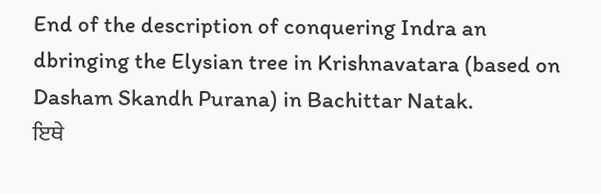End of the description of conquering Indra an dbringing the Elysian tree in Krishnavatara (based on Dasham Skandh Purana) in Bachittar Natak.
ਇਥੇ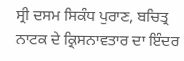ਸ੍ਰੀ ਦਸਮ ਸਿਕੰਧ ਪੁਰਾਣ, ਬਚਿਤ੍ਰ ਨਾਟਕ ਦੇ ਕ੍ਰਿਸਨਾਵਤਾਰ ਦਾ ਇੰਦਰ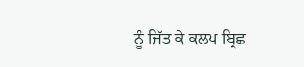ਨੂੰ ਜਿੱਤ ਕੇ ਕਲਪ ਬ੍ਰਿਛ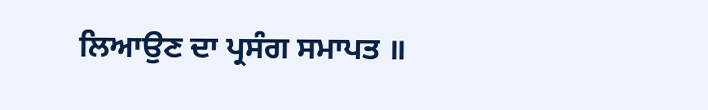ਲਿਆਉਣ ਦਾ ਪ੍ਰਸੰਗ ਸਮਾਪਤ ॥